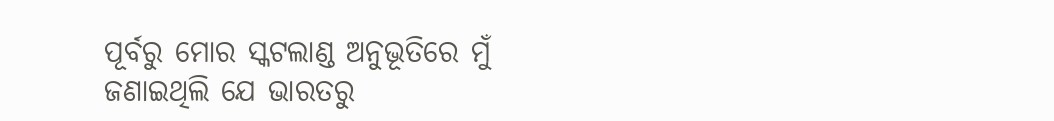ପୂର୍ବରୁ ମୋର ସ୍କଟଲାଣ୍ଡ ଅନୁଭୂତିରେ ମୁଁ ଜଣାଇଥିଲି ଯେ ଭାରତରୁ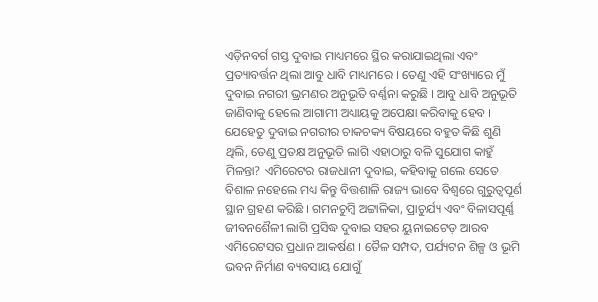ଏଡ଼ିନବର୍ଗ ଗସ୍ତ ଦୁବାଇ ମାଧ୍ୟମରେ ସ୍ଥିର କରାଯାଇଥିଲା ଏବଂ ପ୍ରତ୍ୟାବର୍ତ୍ତନ ଥିଲା ଆବୁ ଧାବି ମାଧ୍ୟମରେ । ତେଣୁ ଏହି ସଂଖ୍ୟାରେ ମୁଁ ଦୁବାଇ ନଗରୀ ଭ୍ରମଣର ଅନୁଭୂତି ବର୍ଣ୍ଣନା କରୁଛି । ଆବୁ ଧାବି ଅନୁଭୂତି ଜାଣିବାକୁ ହେଲେ ଆଗାମୀ ଅଧ୍ୟାୟକୁ ଅପେକ୍ଷା କରିବାକୁ ହେବ ।
ଯେହେତୁ ଦୁବାଇ ନଗରୀର ଚାକଚକ୍ୟ ବିଷୟରେ ବହୁତ କିଛି ଶୁଣି ଥିଲି, ତେଣୁ ପ୍ରତକ୍ଷ ଅନୁଭୂତି ଲାଗି ଏହାଠାରୁ ବଳି ସୁଯୋଗ କାହୁଁ ମିଳନ୍ତା? ଏମିରେଟର ରାଜଧାନୀ ଦୁବାଇ, କହିବାକୁ ଗଲେ ସେତେ ବିଶାଳ ନହେଲେ ମଧ୍ୟ କିନ୍ତୁ ବିତ୍ତଶାଳି ରାଜ୍ୟ ଭାବେ ବିଶ୍ୱରେ ଗୁରୁତ୍ୱପୂର୍ଣ ସ୍ଥାନ ଗ୍ରହଣ କରିଛି । ଗମନଚୁମ୍ବି ଅଟ୍ଟାଳିକା, ପ୍ରାଚୁର୍ଯ୍ୟ ଏବଂ ବିଳାସପୂର୍ଣ୍ଣ ଜୀବନଶୈଳୀ ଲାଗି ପ୍ରସିଦ୍ଧ ଦୁବାଇ ସହର ୟୁନାଇଟେଡ଼ ଆରବ ଏମିରେଟସର ପ୍ରଧାନ ଆକର୍ଷଣ । ତୈଳ ସମ୍ପଦ, ପର୍ଯ୍ୟଟନ ଶିଳ୍ପ ଓ ଭୂମି ଭବନ ନିର୍ମାଣ ବ୍ୟବସାୟ ଯୋଗୁଁ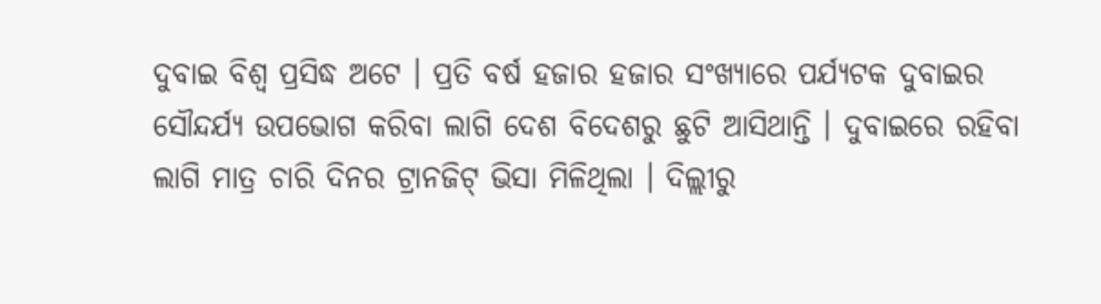ଦୁବାଇ ବିଶ୍ୱ ପ୍ରସିଦ୍ଧ ଅଟେ । ପ୍ରତି ବର୍ଷ ହଜାର ହଜାର ସଂଖ୍ୟାରେ ପର୍ଯ୍ୟଟକ ଦୁବାଇର ସୌନ୍ଦର୍ଯ୍ୟ ଉପଭୋଗ କରିବା ଲାଗି ଦେଶ ବିଦେଶରୁ ଛୁଟି ଆସିଥାନ୍ତି । ଦୁବାଇରେ ରହିବା ଲାଗି ମାତ୍ର ଚାରି ଦିନର ଟ୍ରାନଜିଟ୍ ଭିସା ମିଳିଥିଲା । ଦିଲ୍ଲୀରୁ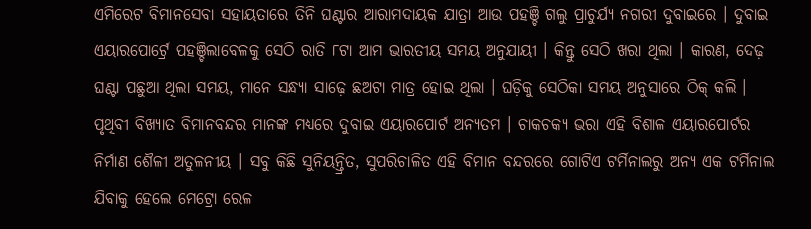ଏମିରେଟ ବିମାନସେବା ସହାୟତାରେ ତିନି ଘଣ୍ଟାର ଆରାମଦାୟକ ଯାତ୍ରା ଆଉ ପହଞ୍ଚି ଗଲୁ ପ୍ରାଚୁର୍ଯ୍ୟ ନଗରୀ ଦୁବାଇରେ । ଦୁବାଇ ଏୟାରପୋର୍ଟ୍ରେ ପହଞ୍ଚିଲାବେଳକୁ ସେଠି ରାତି ୮ଟା ଆମ ଭାରତୀୟ ସମୟ ଅନୁଯାୟୀ । କିନ୍ତୁ ସେଠି ଖରା ଥିଲା । କାରଣ, ଦେଢ଼ ଘଣ୍ଟା ପଛୁଆ ଥିଲା ସମୟ, ମାନେ ସନ୍ଧ୍ୟା ସାଢ଼େ ଛଅଟା ମାତ୍ର ହୋଇ ଥିଲା । ଘଡ଼ିକୁ ସେଠିକା ସମୟ ଅନୁସାରେ ଠିକ୍ କଲି । ପୃଥିବୀ ବିଖ୍ୟାତ ବିମାନବନ୍ଦର ମାନଙ୍କ ମଧ୍ୟରେ ଦୁବାଇ ଏୟାରପୋର୍ଟ ଅନ୍ୟତମ । ଚାକଚକ୍ୟ ଭରା ଏହି ବିଶାଳ ଏୟାରପୋର୍ଟର ନିର୍ମାଣ ଶୈଳୀ ଅତୁଳନୀୟ । ସବୁ କିଛି ସୁନିୟନ୍ତ୍ରିତ, ସୁପରିଚାଳିତ ଏହି ବିମାନ ବନ୍ଦରରେ ଗୋଟିଏ ଟର୍ମିନାଲରୁ ଅନ୍ୟ ଏକ ଟର୍ମିନାଲ ଯିବାକୁ ହେଲେ ମେଟ୍ରୋ ରେଳ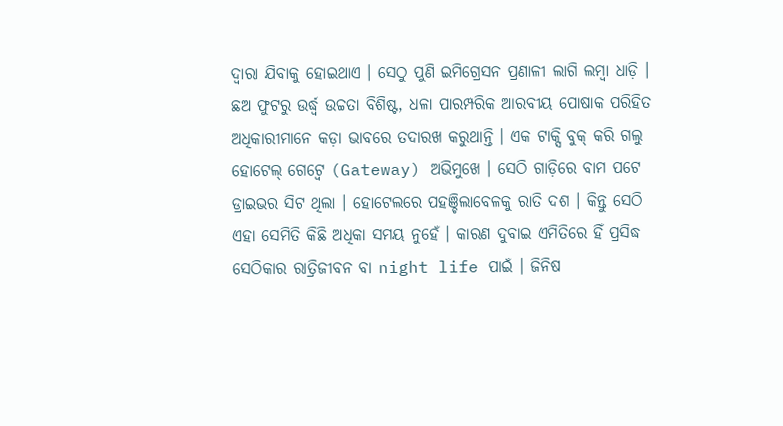ଦ୍ୱାରା ଯିବାକୁ ହୋଇଥାଏ । ସେଠୁ ପୁଣି ଇମିଗ୍ରେସନ ପ୍ରଣାଳୀ ଲାଗି ଲମ୍ବା ଧାଡ଼ି । ଛଅ ଫୁଟରୁ ଉର୍ଦ୍ଧ୍ୱ ଉଚ୍ଚତା ବିଶିଷ୍ଟ, ଧଳା ପାରମ୍ପରିକ ଆରବୀୟ ପୋଷାକ ପରିହିତ ଅଧିକାରୀମାନେ କଡ଼ା ଭାବରେ ତଦାରଖ କରୁଥାନ୍ତି । ଏକ ଟାକ୍ସି ବୁକ୍ କରି ଗଲୁ ହୋଟେଲ୍ ଗେଟ୍ୱେ (Gateway) ଅଭିମୁଖେ । ସେଠି ଗାଡ଼ିରେ ବାମ ପଟେ ଡ୍ରାଇଭର ସିଟ ଥିଲା । ହୋଟେଲରେ ପହଞ୍ଚିଲାବେଳକୁ ରାତି ଦଶ । କିନ୍ତୁ ସେଠି ଏହା ସେମିତି କିଛି ଅଧିକା ସମୟ ନୁହେଁ । କାରଣ ଦୁବାଇ ଏମିତିରେ ହିଁ ପ୍ରସିଦ୍ଧ ସେଠିକାର ରାତ୍ରିଜୀବନ ବା night life ପାଇଁ । ଜିନିଷ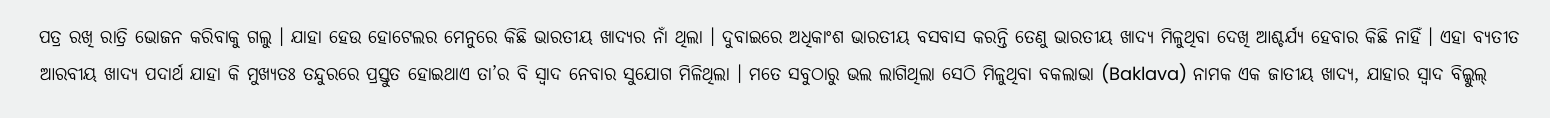ପତ୍ର ରଖି ରାତ୍ରି ଭୋଜନ କରିବାକୁ ଗଲୁ । ଯାହା ହେଉ ହୋଟେଲର ମେନୁରେ କିଛି ଭାରତୀୟ ଖାଦ୍ୟର ନାଁ ଥିଲା । ଦୁବାଇରେ ଅଧିକାଂଶ ଭାରତୀୟ ବସବାସ କରନ୍ତି ତେଣୁ ଭାରତୀୟ ଖାଦ୍ୟ ମିଳୁଥିବା ଦେଖି ଆଶ୍ଚର୍ଯ୍ୟ ହେବାର କିଛି ନାହିଁ । ଏହା ବ୍ୟତୀତ ଆରବୀୟ ଖାଦ୍ୟ ପଦାର୍ଥ ଯାହା କି ମୁଖ୍ୟତଃ ତନ୍ଦୁରରେ ପ୍ରସ୍ତୁତ ହୋଇଥାଏ ତା’ର ବି ସ୍ୱାଦ ନେବାର ସୁଯୋଗ ମିଳିଥିଲା । ମତେ ସବୁଠାରୁ ଭଲ ଲାଗିଥିଲା ସେଠି ମିଳୁଥିବା ବକଲାଭା (Baklava) ନାମକ ଏକ ଜାତୀୟ ଖାଦ୍ୟ, ଯାହାର ସ୍ୱାଦ ବିଲ୍କୁଲ୍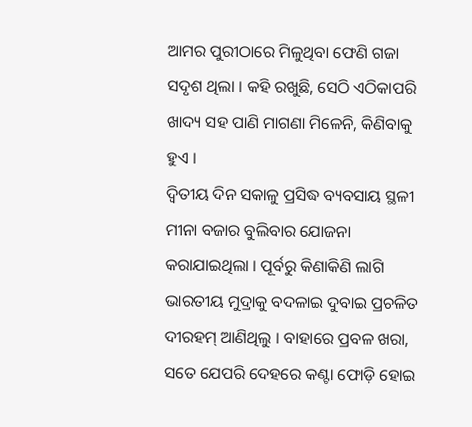ଆମର ପୁରୀଠାରେ ମିଳୁଥିବା ଫେଣି ଗଜା ସଦୃଶ ଥିଲା । କହି ରଖୁଛି, ସେଠି ଏଠିକାପରି ଖାଦ୍ୟ ସହ ପାଣି ମାଗଣା ମିଳେନି, କିଣିବାକୁ ହୁଏ ।
ଦ୍ଵିତୀୟ ଦିନ ସକାଳୁ ପ୍ରସିଦ୍ଧ ବ୍ୟବସାୟ ସ୍ଥଳୀ ମୀନା ବଜାର ବୁଲିବାର ଯୋଜନା କରାଯାଇଥିଲା । ପୂର୍ବରୁ କିଣାକିଣି ଲାଗି ଭାରତୀୟ ମୁଦ୍ରାକୁ ବଦଳାଇ ଦୁବାଇ ପ୍ରଚଳିତ ଦୀରହମ୍ ଆଣିଥିଲୁ । ବାହାରେ ପ୍ରବଳ ଖରା, ସତେ ଯେପରି ଦେହରେ କଣ୍ଟା ଫୋଡ଼ି ହୋଇ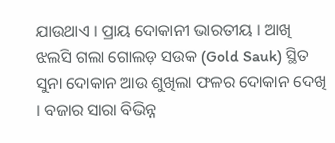ଯାଉଥାଏ । ପ୍ରାୟ ଦୋକାନୀ ଭାରତୀୟ । ଆଖି ଝଲସି ଗଲା ଗୋଲଡ଼ ସଉକ (Gold Sauk) ସ୍ଥିତ ସୁନା ଦୋକାନ ଆଉ ଶୁଖିଲା ଫଳର ଦୋକାନ ଦେଖି । ବଜାର ସାରା ବିଭିନ୍ନ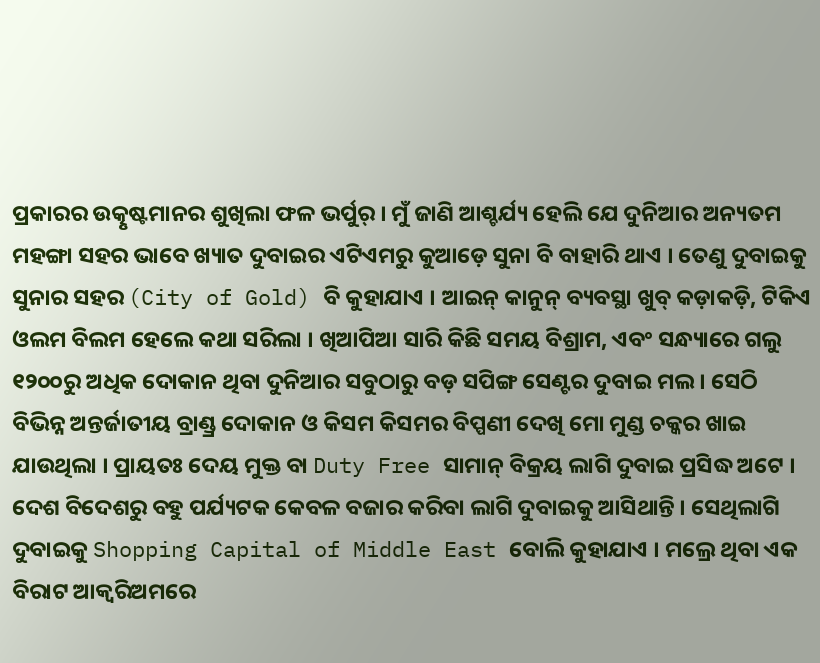ପ୍ରକାରର ଉତ୍କୃଷ୍ଟମାନର ଶୁଖିଲା ଫଳ ଭର୍ପୁର୍ । ମୁଁ ଜାଣି ଆଶ୍ଚର୍ଯ୍ୟ ହେଲି ଯେ ଦୁନିଆର ଅନ୍ୟତମ ମହଙ୍ଗା ସହର ଭାବେ ଖ୍ୟାତ ଦୁବାଇର ଏଟିଏମରୁ କୁଆଡ଼େ ସୁନା ବି ବାହାରି ଥାଏ । ତେଣୁ ଦୁବାଇକୁ ସୁନାର ସହର (City of Gold) ବି କୁହାଯାଏ । ଆଇନ୍ କାନୁନ୍ ବ୍ୟବସ୍ଥା ଖୁବ୍ କଡ଼ାକଡ଼ି, ଟିକିଏ ଓଲମ ବିଲମ ହେଲେ କଥା ସରିଲା । ଖିଆପିଆ ସାରି କିଛି ସମୟ ବିଶ୍ରାମ, ଏବଂ ସନ୍ଧ୍ୟାରେ ଗଲୁ ୧୨୦୦ରୁ ଅଧିକ ଦୋକାନ ଥିବା ଦୁନିଆର ସବୁଠାରୁ ବଡ଼ ସପିଙ୍ଗ ସେଣ୍ଟର ଦୁବାଇ ମଲ । ସେଠି ବିଭିନ୍ନ ଅନ୍ତର୍ଜାତୀୟ ବ୍ରାଣ୍ଡ୍ର ଦୋକାନ ଓ କିସମ କିସମର ବିପ୍ପଣୀ ଦେଖି ମୋ ମୁଣ୍ଡ ଚକ୍କର ଖାଇ ଯାଉଥିଲା । ପ୍ରାୟତଃ ଦେୟ ମୁକ୍ତ ବା Duty Free ସାମାନ୍ ବିକ୍ରୟ ଲାଗି ଦୁବାଇ ପ୍ରସିଦ୍ଧ ଅଟେ । ଦେଶ ବିଦେଶରୁ ବହୁ ପର୍ଯ୍ୟଟକ କେବଳ ବଜାର କରିବା ଲାଗି ଦୁବାଇକୁ ଆସିଥାନ୍ତି । ସେଥିଲାଗି ଦୁବାଇକୁ Shopping Capital of Middle East ବୋଲି କୁହାଯାଏ । ମଲ୍ରେ ଥିବା ଏକ ବିରାଟ ଆକ୍ୱରିଅମରେ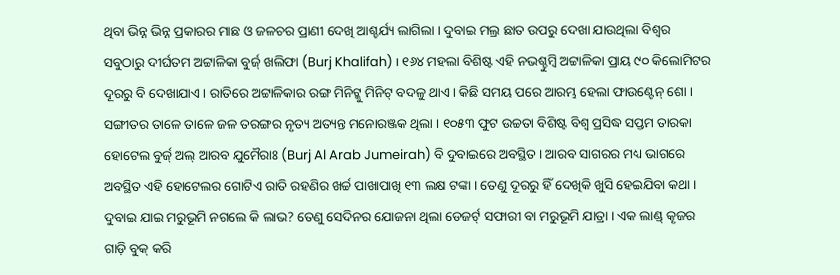ଥିବା ଭିନ୍ନ ଭିନ୍ନ ପ୍ରକାରର ମାଛ ଓ ଜଳଚର ପ୍ରାଣୀ ଦେଖି ଆଶ୍ଚର୍ଯ୍ୟ ଲାଗିଲା । ଦୁବାଇ ମଲ୍ର ଛାତ ଉପରୁ ଦେଖା ଯାଉଥିଲା ବିଶ୍ୱର ସବୁଠାରୁ ଦୀର୍ଘତମ ଅଟ୍ଟାଳିକା ବୁର୍ଜ୍ ଖଲିଫା (Burj Khalifah) । ୧୬୪ ମହଲା ବିଶିଷ୍ଟ ଏହି ନଭଶ୍ଚୁମ୍ବି ଅଟ୍ଟାଳିକା ପ୍ରାୟ ୯୦ କିଲୋମିଟର ଦୂରରୁ ବି ଦେଖାଯାଏ । ରାତିରେ ଅଟ୍ଟାଳିକାର ରଙ୍ଗ ମିନିଟ୍କୁ ମିନିଟ୍ ବଦଳୁ ଥାଏ । କିଛି ସମୟ ପରେ ଆରମ୍ଭ ହେଲା ଫାଉଣ୍ଟେନ୍ ଶୋ । ସଙ୍ଗୀତର ତାଳେ ତାଳେ ଜଳ ତରଙ୍ଗର ନୃତ୍ୟ ଅତ୍ୟନ୍ତ ମନୋରଞ୍ଜକ ଥିଲା । ୧୦୫୩ ଫୁଟ ଉଚ୍ଚତା ବିଶିଷ୍ଟ ବିଶ୍ୱ ପ୍ରସିଦ୍ଧ ସପ୍ତମ ତାରକା ହୋଟେଲ ବୁର୍ଜ୍ ଅଲ୍ ଆରବ ଯୁମୈରାଃ (Burj Al Arab Jumeirah) ବି ଦୁବାଇରେ ଅବସ୍ଥିତ । ଆରବ ସାଗରର ମଧ୍ୟ ଭାଗରେ ଅବସ୍ଥିତ ଏହି ହୋଟେଲର ଗୋଟିଏ ରାତି ରହଣିର ଖର୍ଚ୍ଚ ପାଖାପାଖି ୧୩ ଲକ୍ଷ ଟଙ୍କା । ତେଣୁ ଦୂରରୁ ହିଁ ଦେଖିକି ଖୁସି ହେଇଯିବା କଥା ।
ଦୁବାଇ ଯାଇ ମରୁଭୂମି ନଗଲେ କି ଲାଭ? ତେଣୁ ସେଦିନର ଯୋଜନା ଥିଲା ଡେଜର୍ଟ୍ ସଫାରୀ ବା ମରୁଭୂମି ଯାତ୍ରା । ଏକ ଲାଣ୍ଡ୍ କୄଜର ଗାଡ଼ି ବୁକ୍ କରି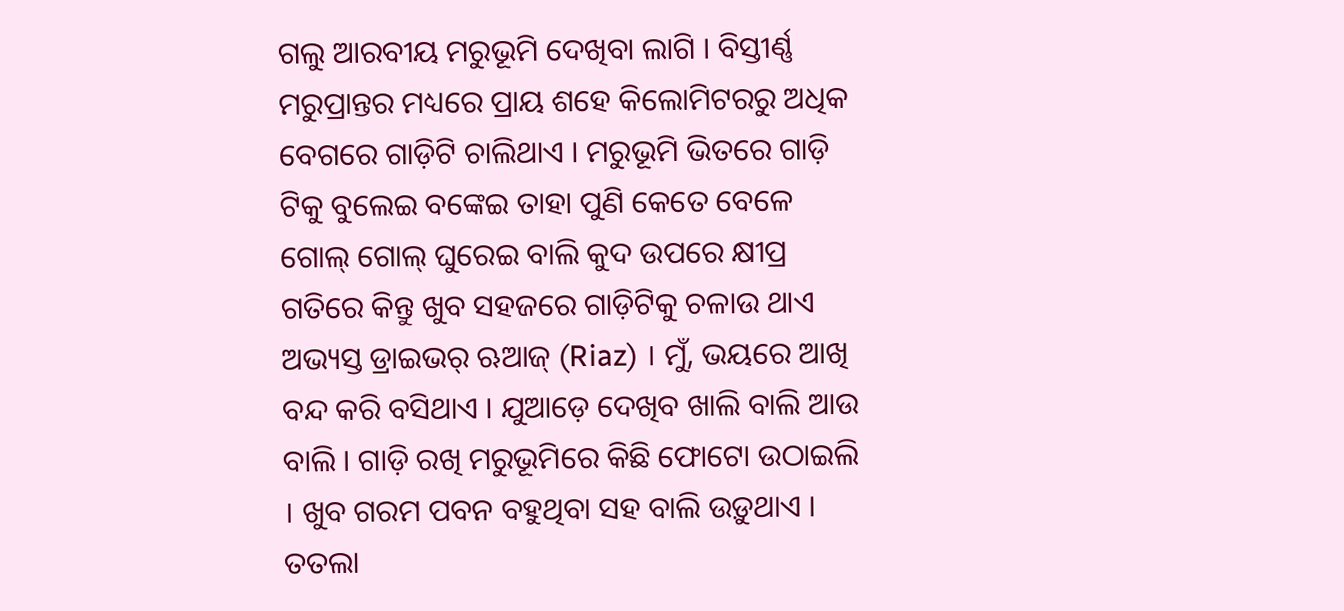ଗଲୁ ଆରବୀୟ ମରୁଭୂମି ଦେଖିବା ଲାଗି । ବିସ୍ତୀର୍ଣ୍ଣ ମରୁପ୍ରାନ୍ତର ମଧ୍ୟରେ ପ୍ରାୟ ଶହେ କିଲୋମିଟରରୁ ଅଧିକ ବେଗରେ ଗାଡ଼ିଟି ଚାଲିଥାଏ । ମରୁଭୂମି ଭିତରେ ଗାଡ଼ି ଟିକୁ ବୁଲେଇ ବଙ୍କେଇ ତାହା ପୁଣି କେତେ ବେଳେ ଗୋଲ୍ ଗୋଲ୍ ଘୁରେଇ ବାଲି କୁଦ ଉପରେ କ୍ଷୀପ୍ର ଗତିରେ କିନ୍ତୁ ଖୁବ ସହଜରେ ଗାଡ଼ିଟିକୁ ଚଳାଉ ଥାଏ ଅଭ୍ୟସ୍ତ ଡ୍ରାଇଭର୍ ଋଆଜ୍ (Riaz) । ମୁଁ, ଭୟରେ ଆଖି ବନ୍ଦ କରି ବସିଥାଏ । ଯୁଆଡ଼େ ଦେଖିବ ଖାଲି ବାଲି ଆଉ ବାଲି । ଗାଡ଼ି ରଖି ମରୁଭୂମିରେ କିଛି ଫୋଟୋ ଉଠାଇଲି । ଖୁବ ଗରମ ପବନ ବହୁଥିବା ସହ ବାଲି ଉଡ଼ୁଥାଏ । ତତଲା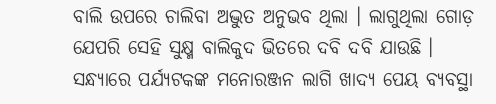ବାଲି ଉପରେ ଚାଲିବା ଅଦ୍ଭୁତ ଅନୁଭବ ଥିଲା । ଲାଗୁଥିଲା ଗୋଡ଼ ଯେପରି ସେହି ସୁକ୍ଷ୍ମ ବାଲିକୁଦ ଭିତରେ ଦବି ଦବି ଯାଉଛି । ସନ୍ଧ୍ୟାରେ ପର୍ଯ୍ୟଟକଙ୍କ ମନୋରଞ୍ଜନ ଲାଗି ଖାଦ୍ୟ ପେୟ ବ୍ୟବସ୍ଥା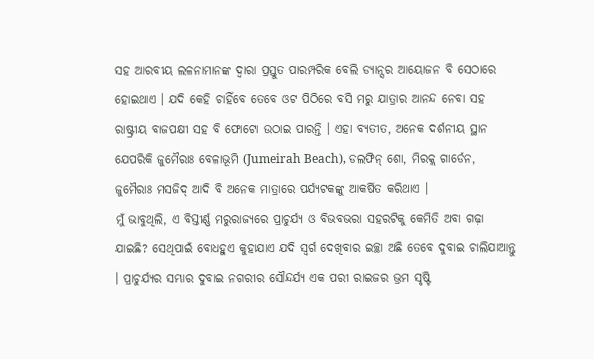ସହ ଆରବୀୟ ଲଳନାମାନଙ୍କ ଦ୍ୱାରା ପ୍ରସ୍ତୁତ ପାରମ୍ପରିକ ବେଲି ଡ୍ୟାନ୍ସର ଆୟୋଜନ ବି ସେଠାରେ ହୋଇଥାଏ । ଯଦି କେହି ଚାହିଁବେ ତେବେ ଓଟ ପିଠିରେ ବସି ମରୁ ଯାତ୍ରାର ଆନନ୍ଦ ନେବା ସହ ରାଷ୍ଟ୍ରୀୟ ବାଜପକ୍ଷୀ ସହ ବି ଫୋଟୋ ଉଠାଇ ପାରନ୍ତି । ଏହା ବ୍ୟତୀତ, ଅନେକ ଦର୍ଶନୀୟ ସ୍ଥାନ ଯେପରିକି ଜୁମୈରାଃ ବେଳାଭୂମି (Jumeirah Beach), ଡଲଫିନ୍ ଶୋ, ମିରକ୍ଲ ଗାର୍ଡେନ, ଜୁମୈରାଃ ମସଜିଦ୍ ଆଦି ବି ଅନେକ ମାତ୍ରାରେ ପର୍ଯ୍ୟଟକଙ୍କୁ ଆକର୍ଷିତ କରିଥାଏ ।
ମୁଁ ଭାବୁଥିଲି, ଏ ବିସ୍ତୀର୍ଣ୍ଣ ମରୁରାଜ୍ୟରେ ପ୍ରାଚୁର୍ଯ୍ୟ ଓ ବିଭବଭରା ସହରଟିକୁ କେମିତି ଅବା ଗଢ଼ା ଯାଇଛି? ସେଥିପାଇଁ ବୋଧହୁଏ କୁହାଯାଏ ଯଦି ସ୍ୱର୍ଗ ଦେଖିବାର ଇଚ୍ଛା ଅଛି ତେବେ ଦୁବାଇ ଚାଲିଯାଆନ୍ତୁ । ପ୍ରାଚୁର୍ଯ୍ୟର ସମ୍ଭାର ଦୁବାଇ ନଗରୀର ସୌନ୍ଦର୍ଯ୍ୟ ଏକ ପରୀ ରାଇଜର ଭ୍ରମ ସୃଷ୍ଟି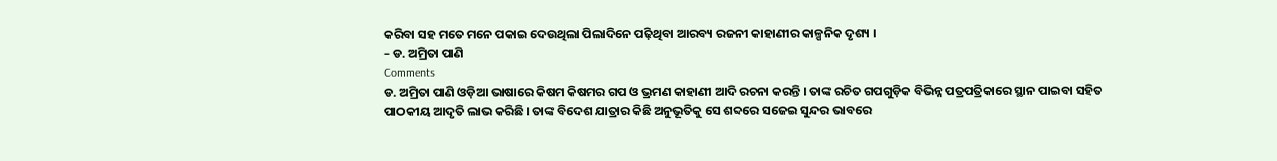କରିବା ସହ ମତେ ମନେ ପକାଇ ଦେଉଥିଲା ପିଲାଦିନେ ପଢ଼ିଥିବା ଆରବ୍ୟ ରଜନୀ କାହାଣୀର କାଳ୍ପନିକ ଦୃଶ୍ୟ ।
– ଡ. ଅମ୍ରିତା ପାଣି
Comments
ଡ. ଅମ୍ରିତା ପାଣି ଓଡ଼ିଆ ଭାଷାରେ କିଷମ କିଷମର ଗପ ଓ ଭ୍ରମଣ କାହାଣୀ ଆଦି ରଚନା କରନ୍ତି । ତାଙ୍କ ରଚିତ ଗପଗୁଡ଼ିକ ବିଭିନ୍ନ ପତ୍ରପତ୍ରିକାରେ ସ୍ଥାନ ପାଇବା ସହିତ ପାଠକୀୟ ଆଦୃତି ଲାଭ କରିଛି । ତାଙ୍କ ବିଦେଶ ଯାତ୍ରାର କିଛି ଅନୁଭୂତିକୁ ସେ ଶବ୍ଦରେ ସଜେଇ ସୁନ୍ଦର ଭାବରେ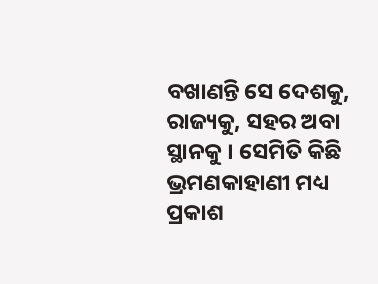ବଖାଣନ୍ତି ସେ ଦେଶକୁ, ରାଜ୍ୟକୁ, ସହର ଅବା ସ୍ଥାନକୁ । ସେମିତି କିଛି ଭ୍ରମଣକାହାଣୀ ମଧ୍ୟ ପ୍ରକାଶ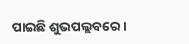ପାଇଛି ଶୁଭପଲ୍ଲବରେ ।